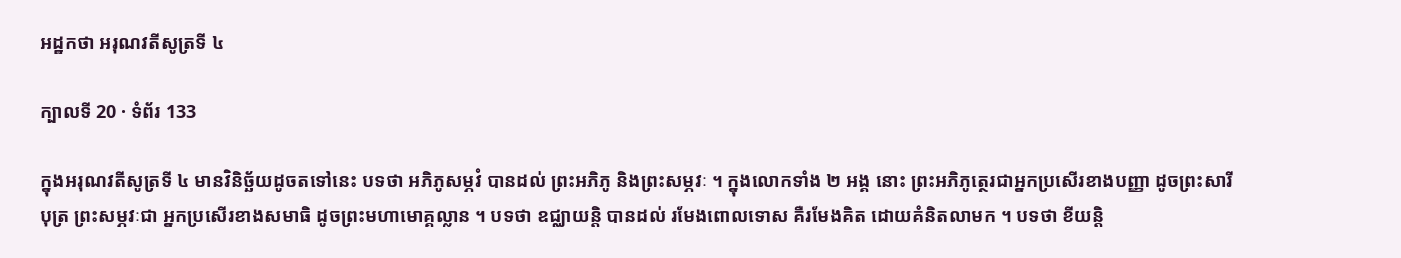អដ្ឋកថា អរុណវតីសូត្រទី ៤

ក្បាលទី 20 · ទំព័រ 133

ក្នុងអរុណវតីសូត្រទី ៤ មានវិនិច្ឆ័យដូចតទៅនេះ បទថា អភិភូសម្ភវំ បានដល់ ព្រះអភិភូ និងព្រះសម្ភវៈ ។ ក្នុងលោកទាំង ២ អង្គ នោះ ព្រះអភិភូត្ថេរជាអ្នកប្រសើរខាងបញ្ញា ដូចព្រះសារីបុត្រ ព្រះសម្ភវៈជា អ្នកប្រសើរខាងសមាធិ ដូចព្រះមហាមោគ្គល្លាន ។ បទថា ឧជ្ឈាយន្តិ បានដល់ រមែងពោលទោស គឺរមែងគិត ដោយគំនិតលាមក ។ បទថា ខីយន្តិ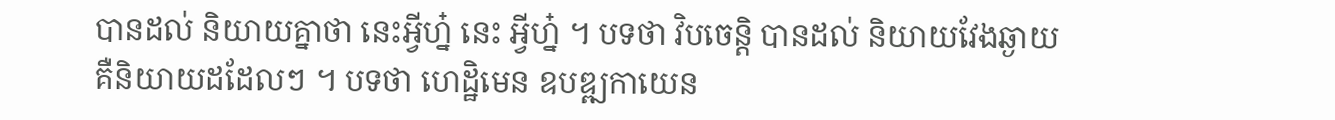បានដល់ និយាយគ្នាថា នេះអ្វីហ្ន៎ នេះ អ្វីហ្ន៎ ។ បទថា វិបចេន្តិ បានដល់ និយាយវែងឆ្ងាយ គឺនិយាយដដែលៗ ។ បទថា ហេដ្ឋិមេន ឧបឌ្ឍកាយេន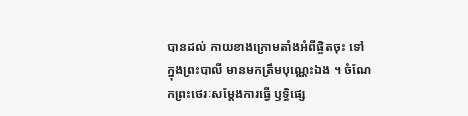បានដល់ កាយខាងក្រោមតាំងអំពីផ្ចិតចុះ ទៅ ក្នុងព្រះបាលី មានមកត្រឹមបុណ្ណេះឯង ។ ចំណែកព្រះថេរៈសម្តែងការធ្វើ ឫទ្ធិផ្សេ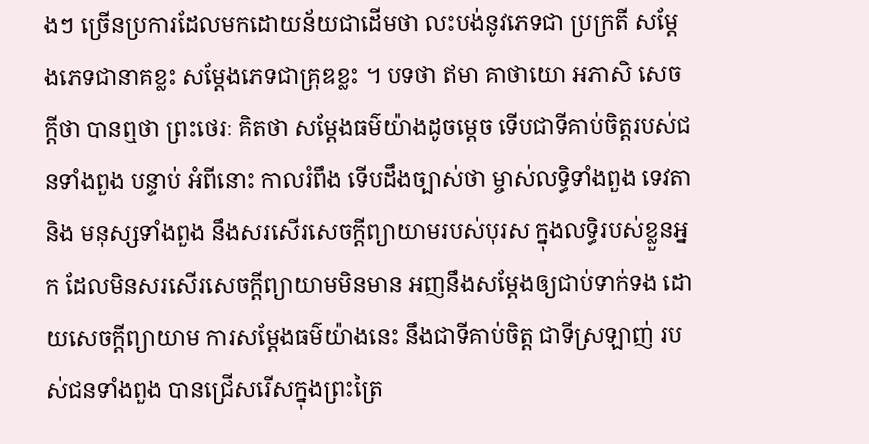ងៗ ច្រើនប្រការដែលមកដោយន័យជាដើមថា លះបង់នូវភេទជា ប្រក្រតី សម្តែងភេទជានាគខ្លះ សម្តែងភេទជាគ្រុឌខ្លះ ។ បទថា ឥមា គាថាយោ អភាសិ សេចក្តីថា បានឮថា ព្រះថេរៈ គិតថា សម្តែងធម៌យ៉ាងដូចម្តេច ទើបជាទីគាប់ចិត្តរបស់ជនទាំងពួង បន្ទាប់ អំពីនោះ កាលរំពឹង ទើបដឹងច្បាស់ថា ម្ចាស់លទ្ធិទាំងពួង ទេវតា និង មនុស្សទាំងពួង នឹងសរសើរសេចក្តីព្យាយាមរបស់បុរស ក្នុងលទ្ធិរបស់ខ្លួនអ្នក ដែលមិនសរសើរសេចក្តីព្យាយាមមិនមាន អញនឹងសម្តែងឲ្យជាប់ទាក់ទង ដោយសេចក្តីព្យាយាម ការសម្តែងធម៌យ៉ាងនេះ នឹងជាទីគាប់ចិត្ត ជាទីស្រឡាញ់ របស់ជនទាំងពួង បានជ្រើសរើសក្នុងព្រះត្រៃ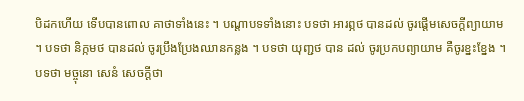បិដកហើយ ទើបបានពោល គាថាទាំងនេះ ។ បណ្តាបទទាំងនោះ បទថា អារព្ភថ បានដល់ ចូរផ្តើមសេចក្តីព្យាយាម ។ បទថា និក្កមថ បានដល់ ចូរប្រឹងប្រែងឈានកន្លង ។ បទថា យុញ្ជថ បាន ដល់ ចូរប្រកបព្យាយាម គឺចូរខ្នះខ្នែង ។ បទថា មច្ចុនោ សេនំ សេចក្តីថា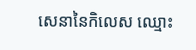សេនានៃកិលេស ឈ្មោះ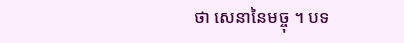ថា សេនានៃមច្ចុ ។ បទ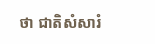ថា ជាតិសំសារំ